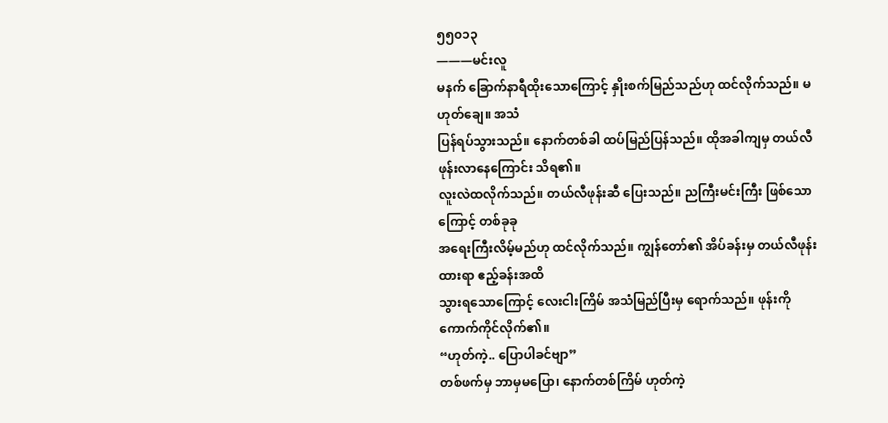၅၅၀၁၃
———မင်းလူ
မနက် ခြောက်နာရီထိုးသောကြောင့် နှိုးစက်မြည်သည်ဟု ထင်လိုက်သည်။ မဟုတ်ချေ။ အသံ
ပြန်ရပ်သွားသည်။ နောက်တစ်ခါ ထပ်မြည်ပြန်သည်။ ထိုအခါကျမှ တယ်လီဖုန်းလာနေကြောင်း သိရ၏။
လူးလဲထလိုက်သည်။ တယ်လီဖုန်းဆီ ပြေးသည်။ ညကြီးမင်းကြီး ဖြစ်သောကြောင့် တစ်ခုခု
အရေးကြီးလိမ့်မည်ဟု ထင်လိုက်သည်။ ကျွန်တော်၏ အိပ်ခန်းမှ တယ်လီဖုန်းထားရာ ဧည့်ခန်းအထိ
သွားရသောကြောင့် လေးငါးကြိမ် အသံမြည်ပြီးမှ ရောက်သည်။ ဖုန်းကို ကောက်ကိုင်လိုက်၏။
“ဟုတ်ကဲ့.. ပြောပါခင်ဗျာ”
တစ်ဖက်မှ ဘာမှမပြော၊ နောက်တစ်ကြိမ် ဟုတ်ကဲ့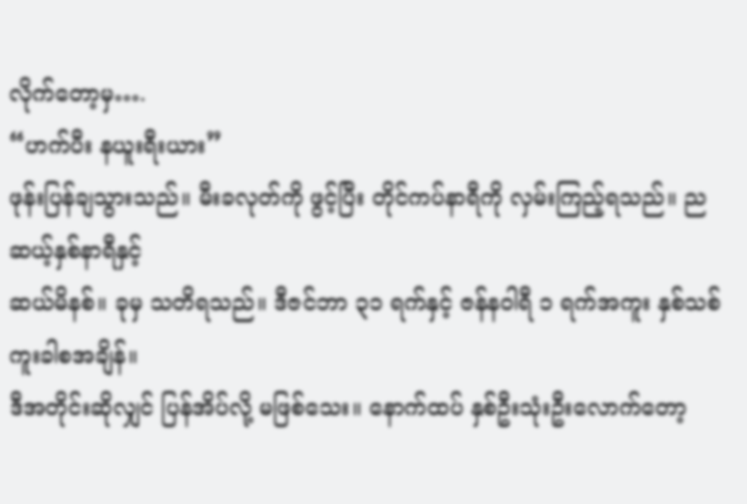လိုက်တော့မှ….
“ဟက်ပီး နယူးရီးယား”
ဖုန်းပြန်ချသွားသည်။ မီးခလုတ်ကို ဖွင့်ပြီး တိုင်ကပ်နာရီကို လှမ်းကြည့်ရသည်။ ညဆယ့်နှစ်နာရီနှင့်
ဆယ်မိနစ်။ ခုမှ သတိရသည်။ ဒီဇင်ဘာ ၃၁ ရက်နှင့် ဇန်နဝါရီ ၁ ရက်အကူး နှစ်သစ်ကူးခါစအချိန်။
ဒီအတိုင်းဆိုလျှင် ပြန်အိပ်လို့ မဖြစ်သေး။ နောက်ထပ် နှစ်ဦးသုံးဦးလောက်တော့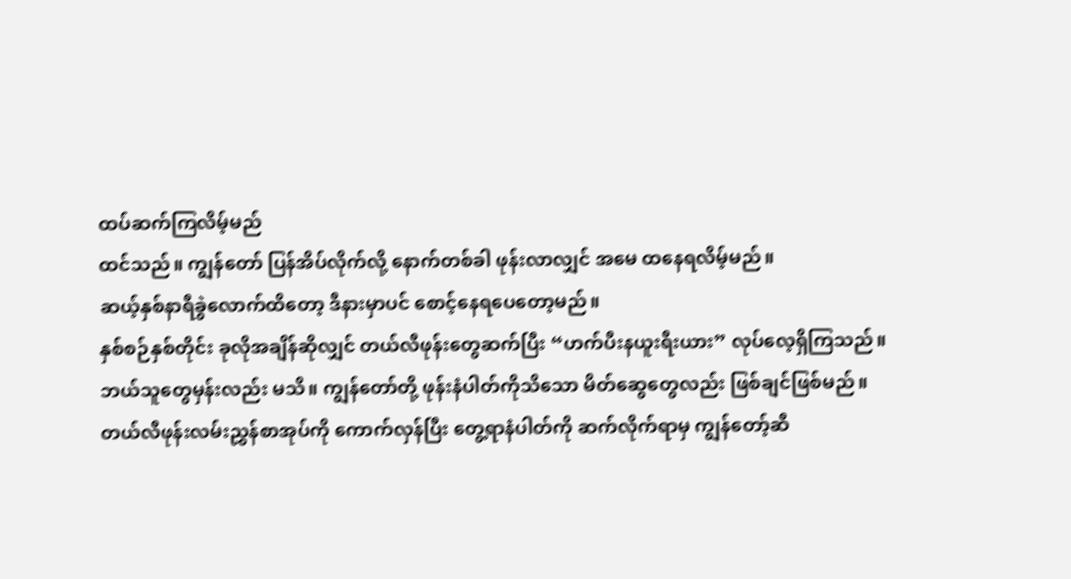ထပ်ဆက်ကြလိမ့်မည်
ထင်သည်။ ကျွန်တော် ပြန်အိပ်လိုက်လို့ နောက်တစ်ခါ ဖုန်းလာလျှင် အမေ ထနေရလိမ့်မည်။
ဆယ့်နှစ်နာရီခွဲလောက်ထိတော့ ဒီနားမှာပင် စောင့်နေရပေတော့မည်။
နှစ်စဉ်နှစ်တိုင်း ခုလိုအချိန်ဆိုလျှင် တယ်လီဖုန်းတွေဆက်ပြီး “ဟက်ပီးနယူးရီးယား” လုပ်လေ့ရှိကြသည်။
ဘယ်သူတွေမှန်းလည်း မသိ။ ကျွန်တော်တို့ ဖုန်းနံပါတ်ကိုသိသော မိတ်ဆွေတွေလည်း ဖြစ်ချင်ဖြစ်မည်။
တယ်လီဖုန်းလမ်းညွှန်စာအုပ်ကို ကောက်လှန်ပြီး တွေ့ရာနံပါတ်ကို ဆက်လိုက်ရာမှ ကျွန်တော့်ဆီ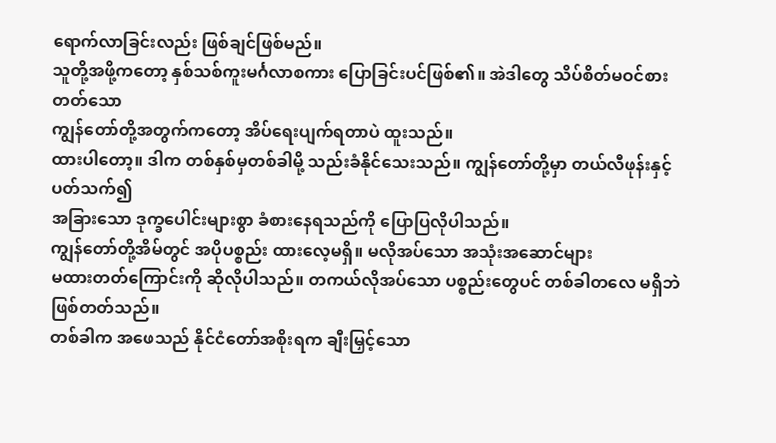ရောက်လာခြင်းလည်း ဖြစ်ချင်ဖြစ်မည်။
သူတို့အဖို့ကတော့ နှစ်သစ်ကူးမင်္ဂလာစကား ပြောခြင်းပင်ဖြစ်၏။ အဲဒါတွေ သိပ်စိတ်မဝင်စားတတ်သော
ကျွန်တော်တို့အတွက်ကတော့ အိပ်ရေးပျက်ရတာပဲ ထူးသည်။
ထားပါတော့။ ဒါက တစ်နှစ်မှတစ်ခါမို့ သည်းခံနိုင်သေးသည်။ ကျွန်တော်တို့မှာ တယ်လီဖုန်းနှင့် ပတ်သက်၍
အခြားသော ဒုက္ခပေါင်းများစွာ ခံစားနေရသည်ကို ပြောပြလိုပါသည်။
ကျွန်တော်တို့အိမ်တွင် အပိုပစ္စည်း ထားလေ့မရှိ။ မလိုအပ်သော အသုံးအဆောင်များ
မထားတတ်ကြောင်းကို ဆိုလိုပါသည်။ တကယ်လိုအပ်သော ပစ္စည်းတွေပင် တစ်ခါတလေ မရှိဘဲ
ဖြစ်တတ်သည်။
တစ်ခါက အဖေသည် နိုင်ငံတော်အစိုးရက ချီးမြှင့်သော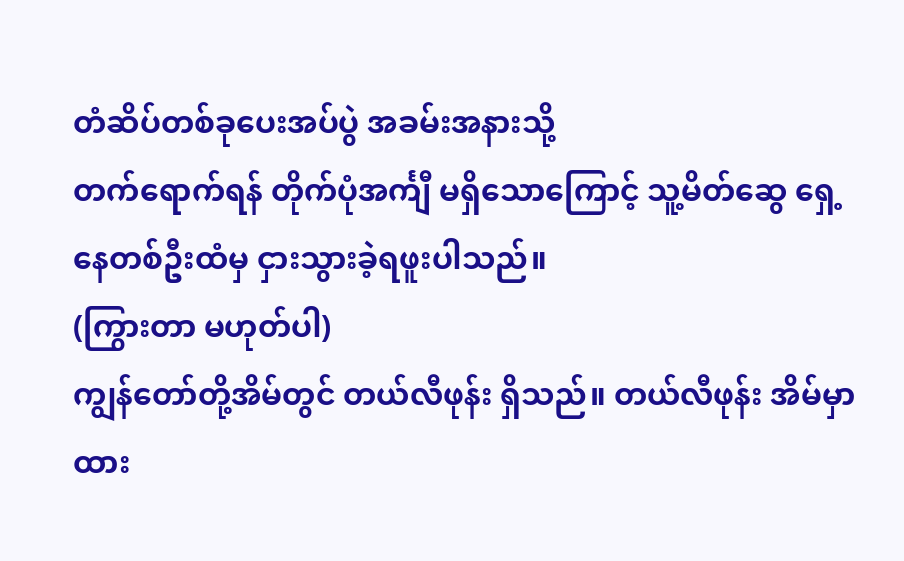တံဆိပ်တစ်ခုပေးအပ်ပွဲ အခမ်းအနားသို့
တက်ရောက်ရန် တိုက်ပုံအင်္ကျီ မရှိသောကြောင့် သူ့မိတ်ဆွေ ရှေ့နေတစ်ဦးထံမှ ငှားသွားခဲ့ရဖူးပါသည်။
(ကြွားတာ မဟုတ်ပါ)
ကျွန်တော်တို့အိမ်တွင် တယ်လီဖုန်း ရှိသည်။ တယ်လီဖုန်း အိမ်မှာထား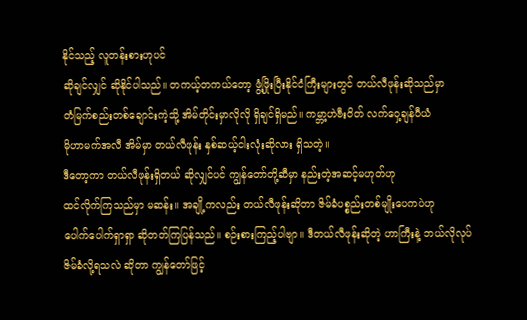နိုင်သည့် လူတန်းစားဟုပင်
ဆိုချင်လျှင် ဆိုနိုင်ပါသည်။ တကယ့်တကယ်တော့ ဖွံ့ဖြိုးပြီးနိုင်ငံကြီးများတွင် တယ်လီဖုန်းဆိုသည်မှာ
တံမြက်စည်းတစ်ချောင်းကဲ့သို့ အိမ်တိုင်းမှာလိုလို ရှိချင်ရှိမည်။ ကမ္ဘာ့ဟဲဗီးဝိတ် လက်ဝှေ့ချန်ပီယံ
မိုဟာမက်အလီ အိမ်မှာ တယ်လီဖုန်း နှစ်ဆယ့်ငါးလုံးဆိုလား ရှိသတဲ့။
ဒီတော့ကာ တယ်လီဖုန်းရှိတယ် ဆိုလျှင်ပင် ကျွန်တော်တို့ဆီမှာ နည်းတဲ့အဆင့်မဟုတ်ဟု
ထင်လိုက်ကြသည်မှာ မဆန်း။ အချို့ကလည်း တယ်လီဖုန်းဆိုတာ ဇိမ်ခံပစ္စည်းတစ်မျိုးပေကပဲဟု
ပေါက်ပေါက်ရှာရှာ ဆိုတတ်ကြပြန်သည်။ စဉ်းစားကြည့်ပါဗျာ။ ဒီတယ်လီဖုန်းဆိုတဲ့ ဟာကြီးနဲ့ ဘယ်လိုလုပ်
ဇိမ်ခံလို့ရသလဲ ဆိုတာ ကျွန်တော်ဖြင့်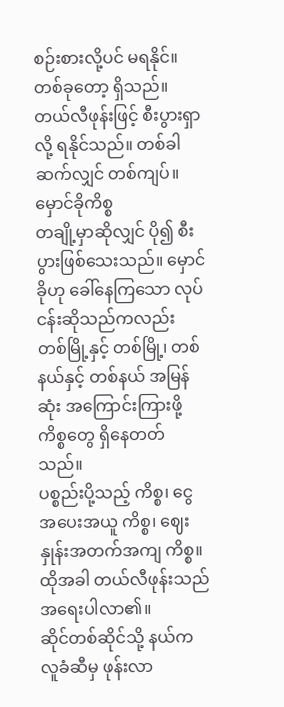စဉ်းစားလို့ပင် မရနိုင်။
တစ်ခုတော့ ရှိသည်။ တယ်လီဖုန်းဖြင့် စီးပွားရှာလို့ ရနိုင်သည်။ တစ်ခါဆက်လျှင် တစ်ကျပ်။ မှောင်ခိုကိစ္စ
တချို့မှာဆိုလျှင် ပို၍ စီးပွားဖြစ်သေးသည်။ မှောင်ခိုဟု ခေါ်နေကြသော လုပ်ငန်းဆိုသည်ကလည်း
တစ်မြို့နှင့် တစ်မြို့၊ တစ်နယ်နှင့် တစ်နယ် အမြန်ဆုံး အကြောင်းကြားဖို့ ကိစ္စတွေ ရှိနေတတ်သည်။
ပစ္စည်းပို့သည့် ကိစ္စ၊ ငွေအပေးအယူ ကိစ္စ၊ ဈေးနှုန်းအတက်အကျ ကိစ္စ။ ထိုအခါ တယ်လီဖုန်းသည်
အရေးပါလာ၏။
ဆိုင်တစ်ဆိုင်သို့ နယ်က လူခံဆီမှ ဖုန်းလာ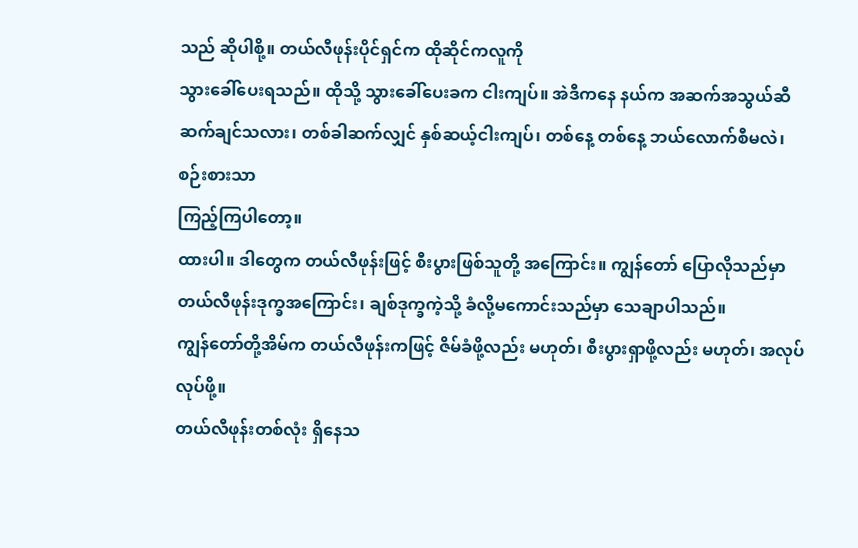သည် ဆိုပါစို့။ တယ်လီဖုန်းပိုင်ရှင်က ထိုဆိုင်ကလူကို
သွားခေါ်ပေးရသည်။ ထိုသို့ သွားခေါ်ပေးခက ငါးကျပ်။ အဲဒီကနေ နယ်က အဆက်အသွယ်ဆီ
ဆက်ချင်သလား၊ တစ်ခါဆက်လျှင် နှစ်ဆယ့်ငါးကျပ်၊ တစ်နေ့ တစ်နေ့ ဘယ်လောက်စီမလဲ၊ စဉ်းစားသာ
ကြည့်ကြပါတော့။
ထားပါ။ ဒါတွေက တယ်လီဖုန်းဖြင့် စီးပွားဖြစ်သူတို့ အကြောင်း။ ကျွန်တော် ပြောလိုသည်မှာ
တယ်လီဖုန်းဒုက္ခအကြောင်း၊ ချစ်ဒုက္ခကဲ့သို့ ခံလို့မကောင်းသည်မှာ သေချာပါသည်။
ကျွန်တော်တို့အိမ်က တယ်လီဖုန်းကဖြင့် ဇိမ်ခံဖို့လည်း မဟုတ်၊ စီးပွားရှာဖို့လည်း မဟုတ်၊ အလုပ်လုပ်ဖို့။
တယ်လီဖုန်းတစ်လုံး ရှိနေသ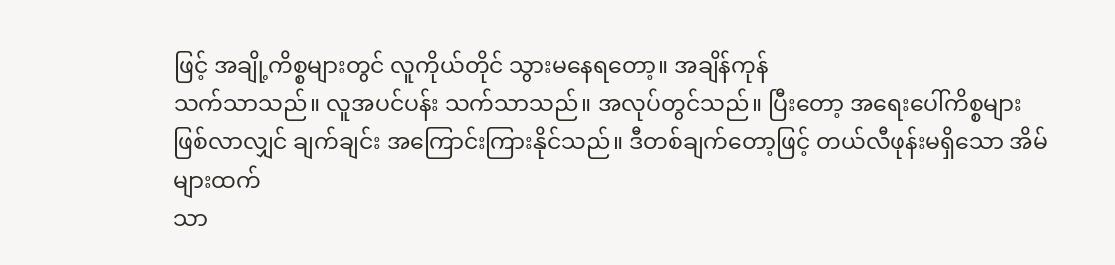ဖြင့် အချို့ကိစ္စများတွင် လူကိုယ်တိုင် သွားမနေရတော့။ အချိန်ကုန်
သက်သာသည်။ လူအပင်ပန်း သက်သာသည်။ အလုပ်တွင်သည်။ ပြီးတော့ အရေးပေါ်ကိစ္စများ
ဖြစ်လာလျှင် ချက်ချင်း အကြောင်းကြားနိုင်သည်။ ဒီတစ်ချက်တော့ဖြင့် တယ်လီဖုန်းမရှိသော အိမ်များထက်
သာ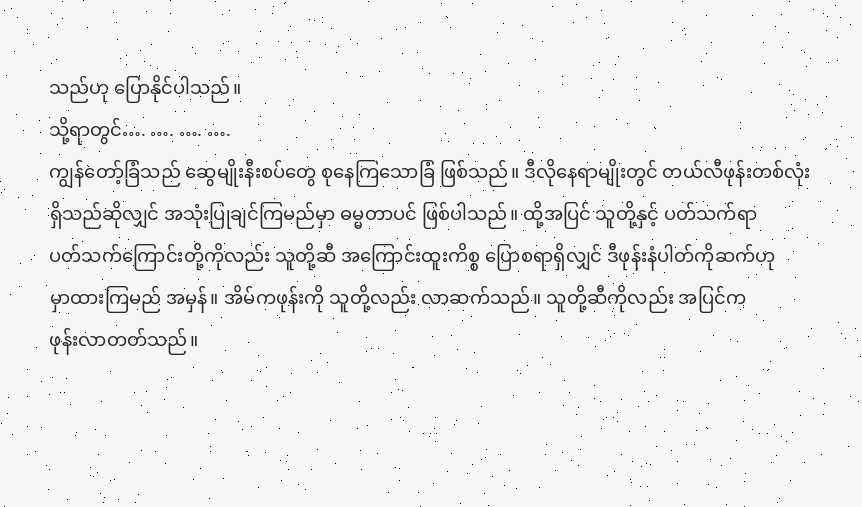သည်ဟု ပြောနိုင်ပါသည်။
သို့ရာတွင်…. …. …. ….
ကျွန်တော့်ခြံသည် ဆွေမျိုးနီးစပ်တွေ စုနေကြသောခြံ ဖြစ်သည်။ ဒီလိုနေရာမျိုးတွင် တယ်လီဖုန်းတစ်လုံး
ရှိသည်ဆိုလျှင် အသုံးပြုချင်ကြမည်မှာ ဓမ္မတာပင် ဖြစ်ပါသည်။ ထို့အပြင် သူတို့နှင့် ပတ်သက်ရာ
ပတ်သက်ကြောင်းတို့ကိုလည်း သူတို့ဆီ အကြောင်းထူးကိစ္စ ပြောစရာရှိလျှင် ဒီဖုန်းနံပါတ်ကိုဆက်ဟု
မှာထားကြမည် အမှန်။ အိမ်ကဖုန်းကို သူတို့လည်း လာဆက်သည်။ သူတို့ဆီကိုလည်း အပြင်က
ဖုန်းလာတတ်သည်။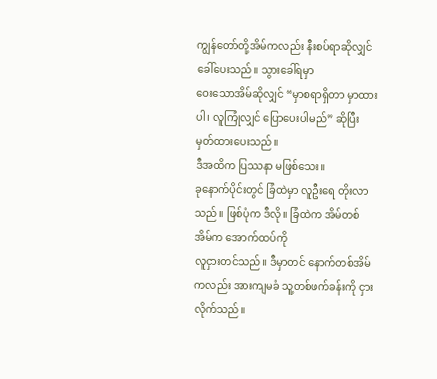ကျွန်တော်တို့အိမ်ကလည်း နီးစပ်ရာဆိုလျှင် ခေါ်ပေးသည်။ သွားခေါ်ရမှာ
ဝေးသောအိမ်ဆိုလျှင် “မှာစရာရှိတာ မှာထားပါ၊ လူကြုံလျှင် ပြောပေးပါမည်” ဆိုပြီး မှတ်ထားပေးသည်။
ဒီအထိက ပြဿနာ မဖြစ်သေး။
ခုနောက်ပိုင်းတွင် ခြံထဲမှာ လူဦးရေ တိုးလာသည်။ ဖြစ်ပုံက ဒီလို။ ခြံထဲက အိမ်တစ်အိမ်က အောက်ထပ်ကို
လူငှားတင်သည်။ ဒီမှာတင် နောက်တစ်အိမ်ကလည်း အားကျမခံ သူ့တစ်ဖက်ခန်းကို ငှားလိုက်သည်။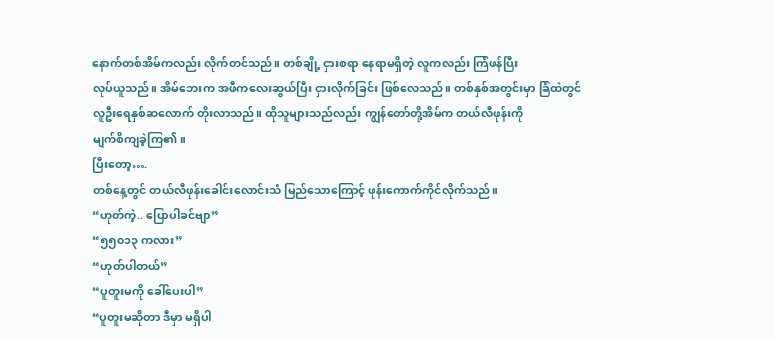နောက်တစ်အိမ်ကလည်း လိုက်တင်သည်။ တစ်ချို့ ငှားစရာ နေရာမရှိတဲ့ လူကလည်း ကြံဖန်ပြီး
လုပ်ယူသည်။ အိမ်ဘေးက အဖီကလေးဆွယ်ပြီး ငှားလိုက်ခြင်း ဖြစ်လေသည်။ တစ်နှစ်အတွင်းမှာ ခြံထဲတွင်
လူဦးရေနှစ်ဆလောက် တိုးလာသည်။ ထိုသူများသည်လည်း ကျွန်တော်တို့အိမ်က တယ်လီဖုန်းကို
မျက်စိကျခဲ့ကြ၏။
ပြီးတော့….
တစ်နေ့တွင် တယ်လီဖုန်းခေါင်းလောင်းသံ မြည်သောကြောင့် ဖုန်းကောက်ကိုင်လိုက်သည်။
“ဟုတ်ကဲ့.. ပြောပါခင်ဗျာ”
“၅၅၀၁၃ ကလား”
“ဟုတ်ပါတယ်”
“ပူတူးမကို ခေါ်ပေးပါ”
“ပူတူးမဆိုတာ ဒီမှာ မရှိပါ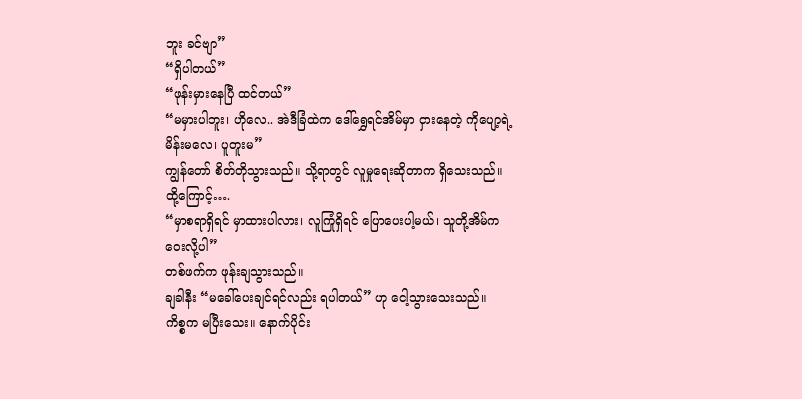ဘူး ခင်ဗျာ”
“ရှိပါတယ်”
“ဖုန်းမှားနေပြီ ထင်တယ်”
“မမှားပါဘူး၊ ဟိုလေ.. အဲဒီခြံထဲက ဒေါ်ရွှေရင်အိမ်မှာ ငှားနေတဲ့ ကိုပျော့ရဲ့ မိန်းမလေ၊ ပူတူးမ”
ကျွန်တော် စိတ်တိုသွားသည်။ သို့ရာတွင် လူမှုရေးဆိုတာက ရှိသေးသည်။
ထို့ကြောင့်….
“မှာစရာရှိရင် မှာထားပါလား၊ လူကြုံရှိရင် ပြောပေးပါ့မယ်၊ သူတို့အိမ်က ဝေးလို့ပါ”
တစ်ဖက်က ဖုန်းချသွားသည်။
ချခါနီး “မခေါ်ပေးချင်ရင်လည်း ရပါတယ်” ဟု ငေါ့သွားသေးသည်။
ကိစ္စက မပြီးသေး။ နောက်ပိုင်း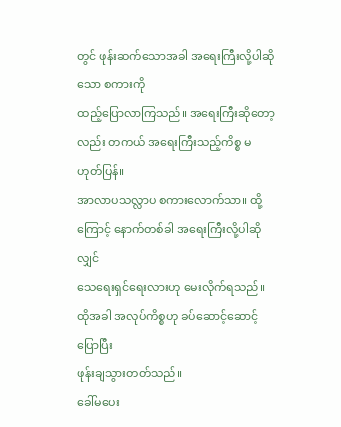တွင် ဖုန်းဆက်သောအခါ အရေးကြီးလို့ပါဆိုသော စကားကို
ထည့်ပြောလာကြသည်။ အရေးကြီးဆိုတော့လည်း တကယ် အရေးကြီးသည့်ကိစ္စ မဟုတ်ပြန်။
အာလာပသလ္လာပ စကားလောက်သာ။ ထို့ကြောင့် နောက်တစ်ခါ အရေးကြီးလို့ပါဆိုလျှင်
သေရေးရှင်ရေးလားဟု မေးလိုက်ရသည်။ ထိုအခါ အလုပ်ကိစ္စဟု ခပ်ဆောင့်ဆောင့်ပြောပြီး
ဖုန်းချသွားတတ်သည်။
ခေါ်မပေး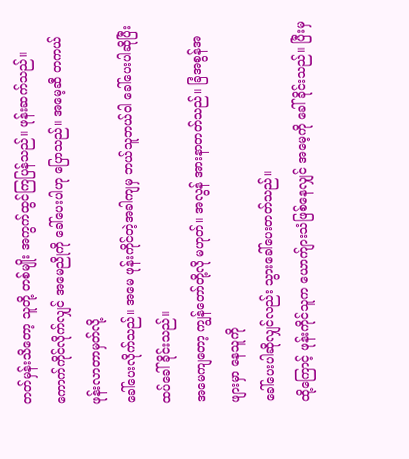တတ်မှန်းသိတော့ သူတို့ တစ်မျိုး အကွက်ထွင်ကြပြန်သည်။ ဖုန်းဆက်သည်။
ကောက်ကိုင်လိုက်လျှင် အမေညိုကို ခေါ်ပေးပါဟု ပြောသည်။ အမေ့ဆီ တကယ်ဖုန်းလာတာမှတ်လို့
ခေါ်ပေးလိုက်သည်။ အမေ ဖုန်းကိုင်တဲ့အခါကျမှ ဘယ်သူဘယ်ဝါ ခေါ်ပေးပါဆိုပြီး ထပ်ခေါ်ခိုင်းသည်။
အမေကျတော့ ကျွန်တော်တို့လို မဟုတ်။ အလွန် အားနာတတ်သည်။ ခြံအစွန်အဖျားမှာ နေသူကို
ခေါ်ပေးပါဆိုလျှင်လည်း သွားခေါ်ပေးတတ်သည်။
ထို့ကြောင့် ဖုန်းကိုင်သူက ယောက်ျားသံဖြစ်နေလျှင် အမေ့ကို ခေါ်ခိုင်းသည်။ ပြီးမှ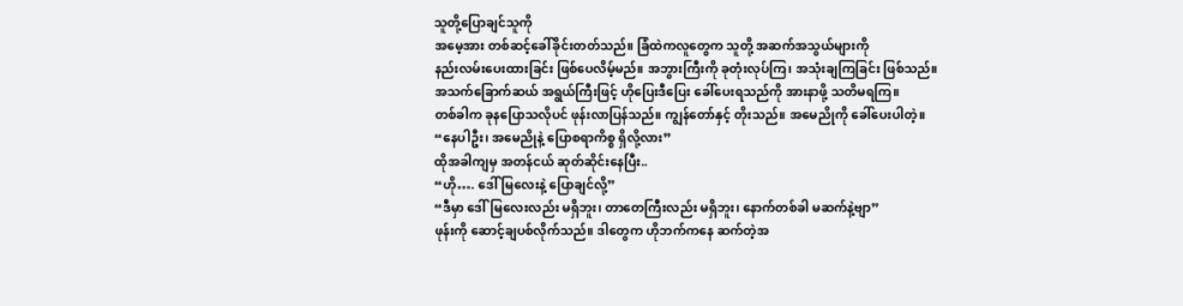သူတို့ပြောချင်သူကို
အမေ့အား တစ်ဆင့်ခေါ်ခိုင်းတတ်သည်။ ခြံထဲကလူတွေက သူတို့ အဆက်အသွယ်များကို
နည်းလမ်းပေးထားခြင်း ဖြစ်ပေလိမ့်မည်။ အဘွားကြီးကို ခုတုံးလုပ်ကြ၊ အသုံးချကြခြင်း ဖြစ်သည်။
အသက်ခြောက်ဆယ် အရွယ်ကြီးဖြင့် ဟိုပြေးဒီပြေး ခေါ်ပေးရသည်ကို အားနာဖို့ သတိမရကြ။
တစ်ခါက ခုနပြောသလိုပင် ဖုန်းလာပြန်သည်။ ကျွန်တော်နှင့် တိုးသည်။ အမေညိုကို ခေါ်ပေးပါတဲ့။
“နေပါဦး၊ အမေညိုနဲ့ ပြောစရာကိစ္စ ရှိလို့လား”
ထိုအခါကျမှ အတန်ငယ် ဆုတ်ဆိုင်းနေပြီး..
“ဟို…. ဒေါ်မြလေးနဲ့ ပြောချင်လို့”
“ဒီမှာ ဒေါ်မြလေးလည်း မရှိဘူး၊ တာတေကြီးလည်း မရှိဘူး၊ နောက်တစ်ခါ မဆက်နဲ့ဗျာ”
ဖုန်းကို ဆောင့်ချပစ်လိုက်သည်။ ဒါတွေက ဟိုဘက်ကနေ ဆက်တဲ့အ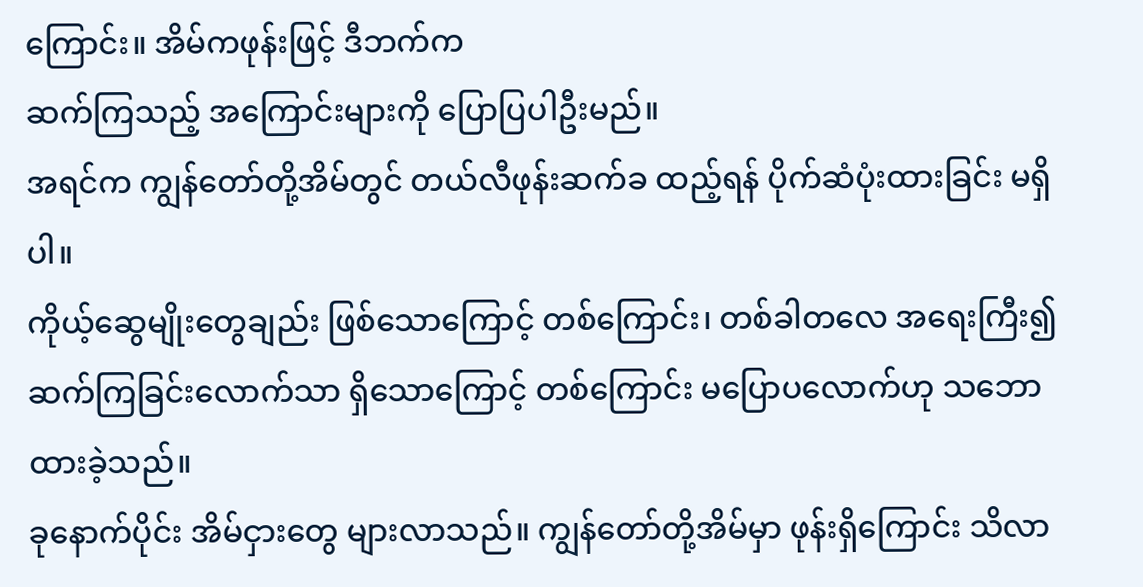ကြောင်း။ အိမ်ကဖုန်းဖြင့် ဒီဘက်က
ဆက်ကြသည့် အကြောင်းများကို ပြောပြပါဦးမည်။
အရင်က ကျွန်တော်တို့အိမ်တွင် တယ်လီဖုန်းဆက်ခ ထည့်ရန် ပိုက်ဆံပုံးထားခြင်း မရှိပါ။
ကိုယ့်ဆွေမျိုးတွေချည်း ဖြစ်သောကြောင့် တစ်ကြောင်း၊ တစ်ခါတလေ အရေးကြီး၍
ဆက်ကြခြင်းလောက်သာ ရှိသောကြောင့် တစ်ကြောင်း မပြောပလောက်ဟု သဘောထားခဲ့သည်။
ခုနောက်ပိုင်း အိမ်ငှားတွေ များလာသည်။ ကျွန်တော်တို့အိမ်မှာ ဖုန်းရှိကြောင်း သိလာ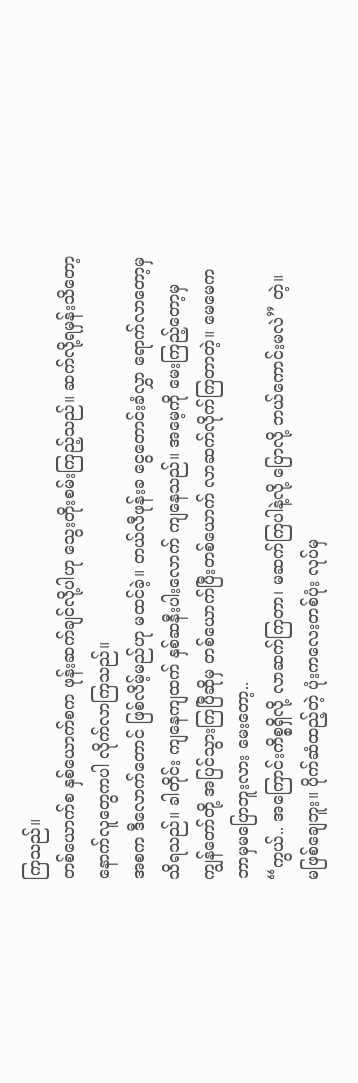ကြသည်။
တစ်ယောက်စ နှစ်ယောက်စက ဖုန်းဆက်ချင်လို့ပါဟု သွေးတိုးစမ်းကြည့်သည်။ ဆက်လို့ရမှန်းသိတော့
နောက်လူတွေကပါ လိုက်လာကြသည်။
အစက ဒီလောက်တောင် ဖြစ်လိမ့်မည်ဟု မထင်ခဲ့။ တယ်လီဖုန်းခ ငွေတောင်းခံလွှာ ရောက်လာတော့မှ
သိရသည်။ ခါတိုင်း ကျနေကျထက် နှစ်ဆနီးပါးလောက် ကျနေသည်။ အမေ့ကို မေးကြည့်တော့မှ
ကျွန်တော်တို့ အပြင်သွားကြပြီဆိုမှ တစ်ယောက်ပြီးတစ်ယောက် လာဆက်လိုက်ကြတာတဲ့။ မေမေက
ဘာမှမပြောဘူးလား မေးတော့..
“ကွယ်.. အကြောင်းကိစ္စရှိလို့ လာဆက်ကြတာ၊ မဆက်ကြပါနဲ့လို့ ပြောလို့ ဘယ်ကောင်းမလဲ” တဲ့။
မဖြစ်ချေဘူး။ ပိုက်ဆံထည့်တဲ့ ပုံးကလေးတစ်ပုံး လုပ်မှ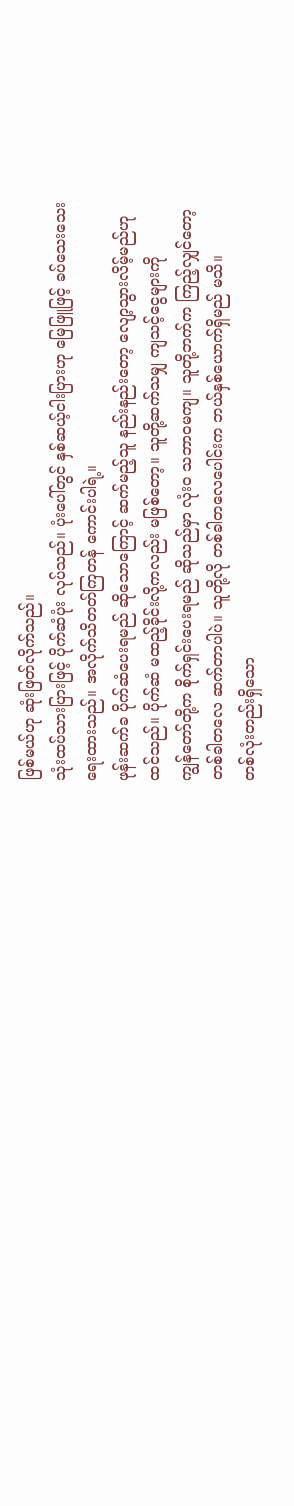ဖြစ်မယ်ဟု ဆုံးဖြတ်လိုက်သည်။
သုံးထပ်သားပြားဖြင့် ပိုက်ဆံပုံး လုပ်သည်။ ပုံးပေါ်တွင် နှစ်ဆယ့်ငါးပြားဟု မြေဖြူဖြင့် ခပ်သေးသေး
ရေးထားသည်။ အလိုက်သိတတ်ကြတန် ကောင်းပါရဲ့။
ဖုန်းဆက်ခ ပိုက်ဆံပေးရမည် ဆိုသောကြောင့် ဆက်မည့်သူ နည်းနည်းတော့ လျော့သွားလိမ့်မည်ဟု
ထင်သည်။ ပိုက်ဆံ မထည့်ခိုင်းလို့ကလည်း မဖြစ်တော့။ သူတို့ဆက်သမျှ ကျသင့်ငွေများကို
ကျွန်တော်တို့က စိုက်ရှင်းပေးရမည် ဆိုသည်မှာ လုံးဝ သဘာဝမကျ။ သူတို့ဘက်က ကြည့်လျှင်တော့
တစ်ခါတလေ ဆက်တာပါပဲ။ သူတို့လို တစ်ခါတလေပေါင်းက ဘယ်နှစ်ယောက်ရှိမည် မသိ။
တစ်လုံးတည်းရှိသော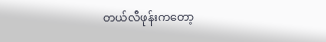တယ်လီဖုန်းကတော့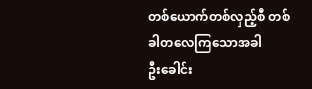တစ်ယောက်တစ်လှည့်စီ တစ်ခါတလေကြသောအခါ
ဦးခေါင်း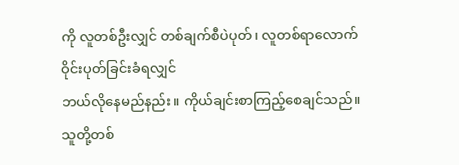ကို လူတစ်ဦးလျှင် တစ်ချက်စီပဲပုတ်၊ လူတစ်ရာလောက် ဝိုင်းပုတ်ခြင်းခံရလျှင်
ဘယ်လိုနေမည်နည်း။ ကိုယ်ချင်းစာကြည့်စေချင်သည်။ သူတို့တစ်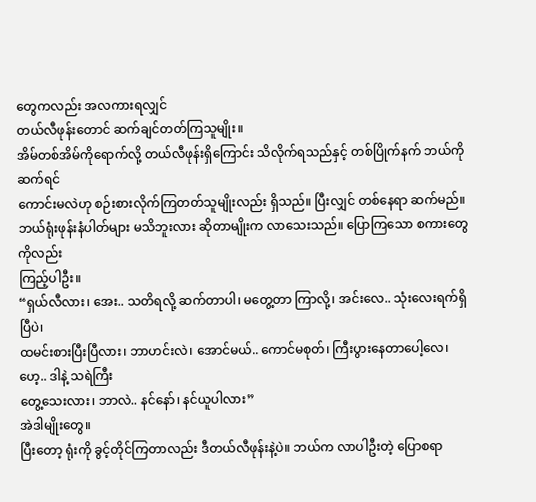တွေကလည်း အလကားရလျှင်
တယ်လီဖုန်းတောင် ဆက်ချင်တတ်ကြသူမျိုး။
အိမ်တစ်အိမ်ကိုရောက်လို့ တယ်လီဖုန်းရှိကြောင်း သိလိုက်ရသည်နှင့် တစ်ပြိုက်နက် ဘယ်ကိုဆက်ရင်
ကောင်းမလဲဟု စဉ်းစားလိုက်ကြတတ်သူမျိုးလည်း ရှိသည်။ ပြီးလျှင် တစ်နေရာ ဆက်မည်။
ဘယ်ရုံးဖုန်းနံပါတ်များ မသိဘူးလား ဆိုတာမျိုးက လာသေးသည်။ ပြောကြသော စကားတွေကိုလည်း
ကြည့်ပါဦး။
“ရှယ်လီလား၊ အေး.. သတိရလို့ ဆက်တာပါ၊ မတွေ့တာ ကြာလို့၊ အင်းလေ.. သုံးလေးရက်ရှိပြီပဲ၊
ထမင်းစားပြီးပြီလား၊ ဘာဟင်းလဲ၊ အောင်မယ်.. ကောင်မစုတ်၊ ကြီးပွားနေတာပေါ့လေ၊ ဟေ့.. ဒါနဲ့ သရဲကြီး
တွေ့သေးလား၊ ဘာလဲ.. နင်နော်၊ နင်ယူပါလား”
အဲဒါမျိုးတွေ။
ပြီးတော့ ရုံးကို ခွင့်တိုင်ကြတာလည်း ဒီတယ်လီဖုန်းနဲ့ပဲ။ ဘယ်က လာပါဦးတဲ့ ပြောစရာ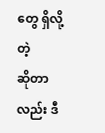တွေ ရှိလို့တဲ့
ဆိုတာလည်း ဒီ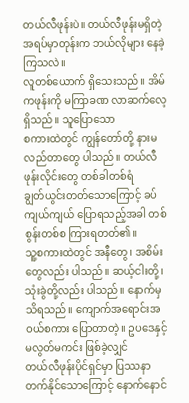တယ်လီဖုန်းပဲ။ တယ်လီဖုန်းမရှိတဲ့ အရပ်မှာတုန်းက ဘယ်လိုများ နေခဲ့ကြသလဲ။
လူတစ်ယောက် ရှိသေးသည်။ အိမ်ကဖုန်းကို မကြာခဏ လာဆက်လေ့ရှိသည်။ သူပြောသော
စကားထဲတွင် ကျွန်တော်တို့ နားမလည်တာတွေ ပါသည်။ တယ်လီဖုန်းလိုင်းတွေ တစ်ခါတစ်ရံ
ချွတ်ယွင်းတတ်သောကြောင့် ခပ်ကျယ်ကျယ် ပြောရသည့်အခါ တစ်စွန်းတစ်စ ကြားရတတ်၏။
သူ့စကားထဲတွင် အနီတွေ၊ အစိမ်းတွေလည်း ပါသည်။ ဆယ့်ငါးတို့၊ သုံးခွဲတို့လည်း ပါသည်။ နောက်မှ
သိရသည်။ ကျောက်အရောင်းအဝယ်စကား ပြောတာတဲ့။ ဥပဒေနှင့် မလွတ်မကင်း ဖြစ်ခဲ့လျှင်
တယ်လီဖုန်းပိုင်ရှင်မှာ ပြဿနာတက်နိုင်သောကြောင့် နောက်နောင်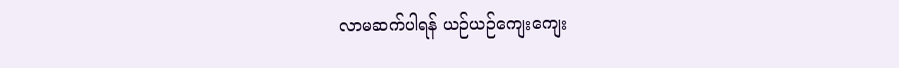လာမဆက်ပါရန် ယဉ်ယဉ်ကျေးကျေး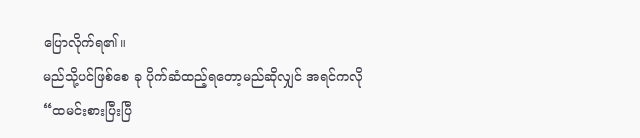ပြောလိုက်ရ၏။
မည်သို့ပင်ဖြစ်စေ ခု ပိုက်ဆံထည့်ရတော့မည်ဆိုလျှင် အရင်ကလို “ထမင်းစားပြီးပြီ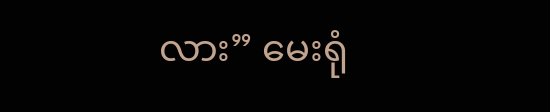လား” မေးရုံ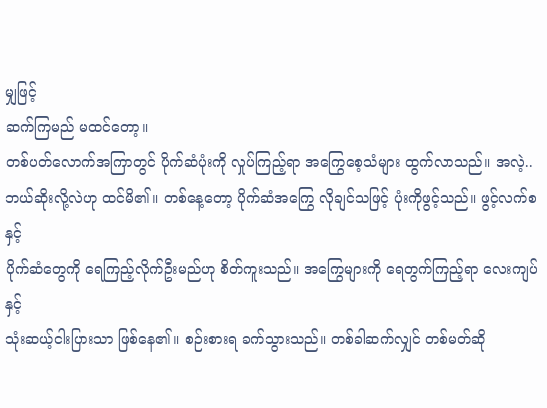မျှဖြင့်
ဆက်ကြမည် မထင်တော့။
တစ်ပတ်လောက်အကြာတွင် ပိုက်ဆံပုံးကို လှုပ်ကြည့်ရာ အကြွေစေ့သံများ ထွက်လာသည်။ အလဲ့..
ဘယ်ဆိုးလို့လဲဟု ထင်မိ၏။ တစ်နေ့တော့ ပိုက်ဆံအကြွေ လိုချင်သဖြင့် ပုံးကိုဖွင့်သည်။ ဖွင့်လက်စနှင့်
ပိုက်ဆံတွေကို ရေကြည့်လိုက်ဦးမည်ဟု စိတ်ကူးသည်။ အကြွေများကို ရေတွက်ကြည့်ရာ လေးကျပ်နှင့်
သုံးဆယ့်ငါးပြားသာ ဖြစ်နေ၏။ စဉ်းစားရ ခက်သွားသည်။ တစ်ခါဆက်လျှင် တစ်မတ်ဆို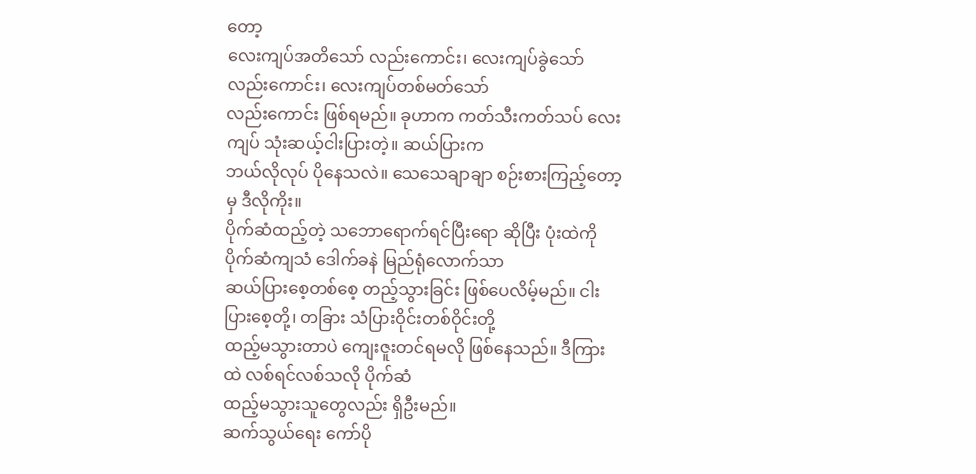တော့
လေးကျပ်အတိသော် လည်းကောင်း၊ လေးကျပ်ခွဲသော် လည်းကောင်း၊ လေးကျပ်တစ်မတ်သော်
လည်းကောင်း ဖြစ်ရမည်။ ခုဟာက ကတ်သီးကတ်သပ် လေးကျပ် သုံးဆယ့်ငါးပြားတဲ့။ ဆယ်ပြားက
ဘယ်လိုလုပ် ပိုနေသလဲ။ သေသေချာချာ စဉ်းစားကြည့်တော့မှ ဒီလိုကိုး။
ပိုက်ဆံထည့်တဲ့ သဘောရောက်ရင်ပြီးရော ဆိုပြီး ပုံးထဲကို ပိုက်ဆံကျသံ ဒေါက်ခနဲ မြည်ရုံလောက်သာ
ဆယ်ပြားစေ့တစ်စေ့ တည့်သွားခြင်း ဖြစ်ပေလိမ့်မည်။ ငါးပြားစေ့တို့၊ တခြား သံပြားဝိုင်းတစ်ဝိုင်းတို့
ထည့်မသွားတာပဲ ကျေးဇူးတင်ရမလို ဖြစ်နေသည်။ ဒီကြားထဲ လစ်ရင်လစ်သလို ပိုက်ဆံ
ထည့်မသွားသူတွေလည်း ရှိဦးမည်။
ဆက်သွယ်ရေး ကော်ပို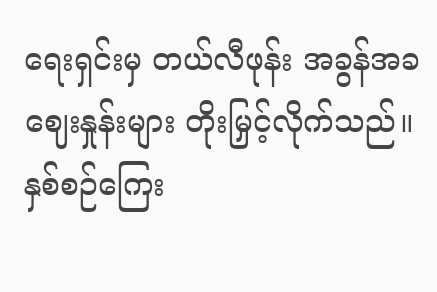ရေးရှင်းမှ တယ်လီဖုန်း အခွန်အခဈေးနှုန်းများ တိုးမြှင့်လိုက်သည်။ နှစ်စဉ်ကြေး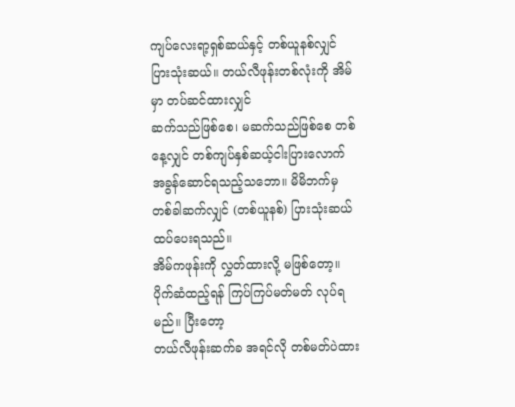ကျပ်လေးရာ့ရှစ်ဆယ်နှင့် တစ်ယူနစ်လျှင် ပြားသုံးဆယ်။ တယ်လီဖုန်းတစ်လုံးကို အိမ်မှာ တပ်ဆင်ထားလျှင်
ဆက်သည်ဖြစ်စေ၊ မဆက်သည်ဖြစ်စေ တစ်နေ့လျှင် တစ်ကျပ်နှစ်ဆယ့်ငါးပြားလောက်
အခွန်ဆောင်ရသည့်သဘော။ မိမိဘက်မှ တစ်ခါဆက်လျှင် (တစ်ယူနစ်) ပြားသုံးဆယ် ထပ်ပေးရသည်။
အိမ်ကဖုန်းကို လွှတ်ထားလို့ မဖြစ်တော့။ ပိုက်ဆံထည့်ရန် ကြပ်ကြပ်မတ်မတ် လုပ်ရမည်။ ပြီးတော့
တယ်လီဖုန်းဆက်ခ အရင်လို တစ်မတ်ပဲထား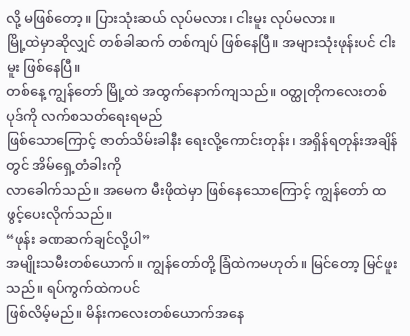လို့ မဖြစ်တော့။ ပြားသုံးဆယ် လုပ်မလား၊ ငါးမူး လုပ်မလား။
မြို့ထဲမှာဆိုလျှင် တစ်ခါဆက် တစ်ကျပ် ဖြစ်နေပြီ။ အများသုံးဖုန်းပင် ငါးမူး ဖြစ်နေပြီ။
တစ်နေ့ ကျွန်တော် မြို့ထဲ အထွက်နောက်ကျသည်။ ဝတ္ထုတိုကလေးတစ်ပုဒ်ကို လက်စသတ်ရေးရမည်
ဖြစ်သောကြောင့် ဇာတ်သိမ်းခါနီး ရေးလို့ကောင်းတုန်း၊ အရှိန်ရတုန်းအချိန်တွင် အိမ်ရှေ့တံခါးကို
လာခေါက်သည်။ အမေက မီးဖိုထဲမှာ ဖြစ်နေသောကြောင့် ကျွန်တော် ထဖွင့်ပေးလိုက်သည်။
“ဖုန်း ခဏဆက်ချင်လို့ပါ”
အမျိုးသမီးတစ်ယောက်။ ကျွန်တော်တို့ ခြံထဲကမဟုတ်။ မြင်တော့ မြင်ဖူးသည်။ ရပ်ကွက်ထဲကပင်
ဖြစ်လိမ့်မည်။ မိန်းကလေးတစ်ယောက်အနေ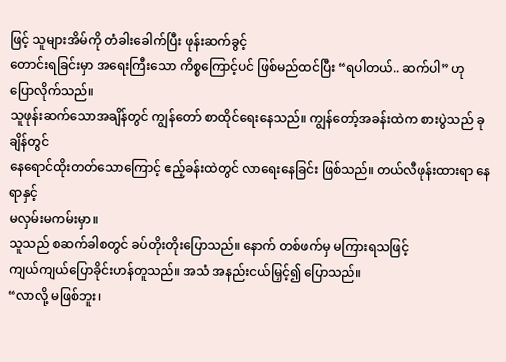ဖြင့် သူများအိမ်ကို တံခါးခေါက်ပြီး ဖုန်းဆက်ခွင့်
တောင်းရခြင်းမှာ အရေးကြီးသော ကိစ္စကြောင့်ပင် ဖြစ်မည်ထင်ပြီး “ရပါတယ်.. ဆက်ပါ” ဟု
ပြောလိုက်သည်။
သူဖုန်းဆက်သောအချိန်တွင် ကျွန်တော် စာထိုင်ရေးနေသည်။ ကျွန်တော့်အခန်းထဲက စားပွဲသည် ခုချိန်တွင်
နေရောင်ထိုးတတ်သောကြောင့် ဧည့်ခန်းထဲတွင် လာရေးနေခြင်း ဖြစ်သည်။ တယ်လီဖုန်းထားရာ နေရာနှင့်
မလှမ်းမကမ်းမှာ။
သူသည် စဆက်ခါစတွင် ခပ်တိုးတိုးပြောသည်။ နောက် တစ်ဖက်မှ မကြားရသဖြင့်
ကျယ်ကျယ်ပြောခိုင်းဟန်တူသည်။ အသံ အနည်းငယ်မြှင့်၍ ပြောသည်။
“လာလို့ မဖြစ်ဘူး၊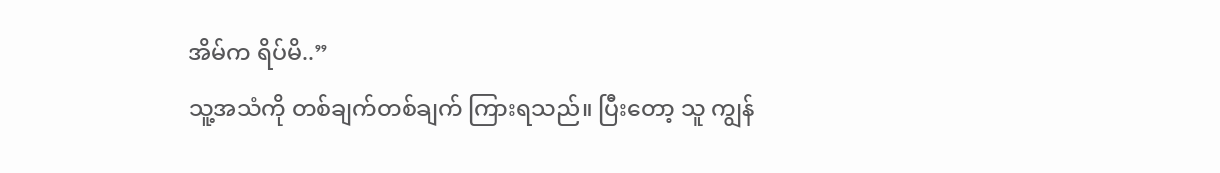အိမ်က ရိပ်မိ..”
သူ့အသံကို တစ်ချက်တစ်ချက် ကြားရသည်။ ပြီးတော့ သူ ကျွန်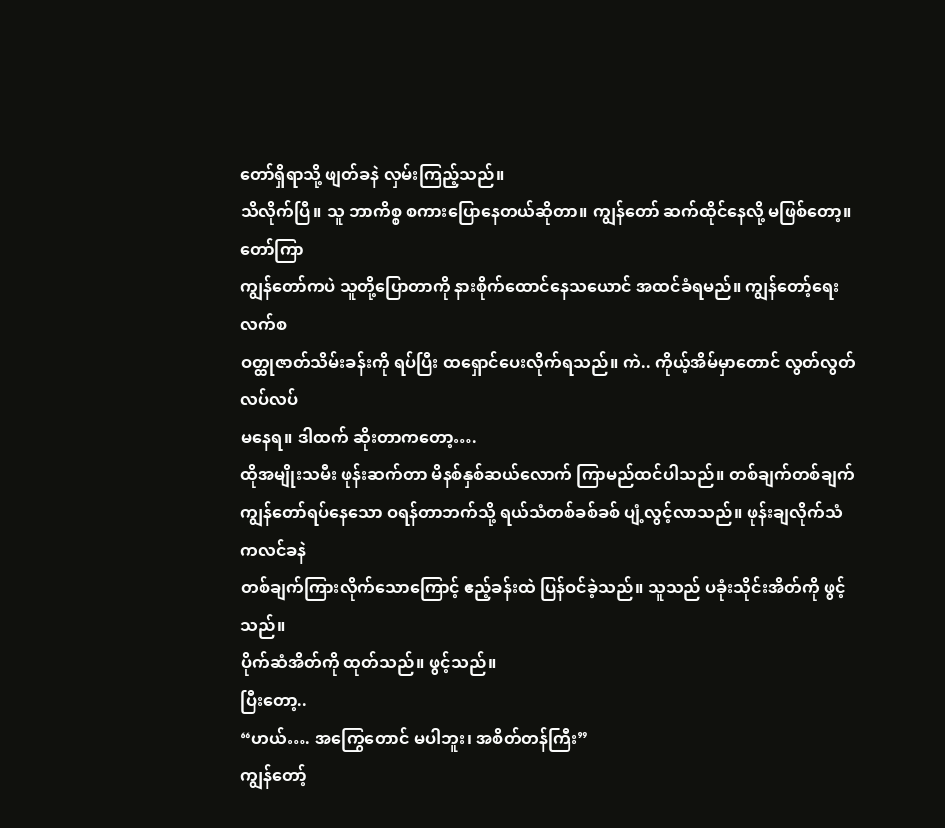တော်ရှိရာသို့ ဖျတ်ခနဲ လှမ်းကြည့်သည်။
သိလိုက်ပြီ။ သူ ဘာကိစ္စ စကားပြောနေတယ်ဆိုတာ။ ကျွန်တော် ဆက်ထိုင်နေလို့ မဖြစ်တော့။ တော်ကြာ
ကျွန်တော်ကပဲ သူတို့ပြောတာကို နားစိုက်ထောင်နေသယောင် အထင်ခံရမည်။ ကျွန်တော့်ရေးလက်စ
ဝတ္ထုဇာတ်သိမ်းခန်းကို ရပ်ပြီး ထရှောင်ပေးလိုက်ရသည်။ ကဲ.. ကိုယ့်အိမ်မှာတောင် လွတ်လွတ်လပ်လပ်
မနေရ။ ဒါထက် ဆိုးတာကတော့….
ထိုအမျိုးသမီး ဖုန်းဆက်တာ မိနစ်နှစ်ဆယ်လောက် ကြာမည်ထင်ပါသည်။ တစ်ချက်တစ်ချက်
ကျွန်တော်ရပ်နေသော ဝရန်တာဘက်သို့ ရယ်သံတစ်ခစ်ခစ် ပျံ့လွင့်လာသည်။ ဖုန်းချလိုက်သံ ကလင်ခနဲ
တစ်ချက်ကြားလိုက်သောကြောင့် ဧည့်ခန်းထဲ ပြန်ဝင်ခဲ့သည်။ သူသည် ပခုံးသိုင်းအိတ်ကို ဖွင့်သည်။
ပိုက်ဆံအိတ်ကို ထုတ်သည်။ ဖွင့်သည်။
ပြီးတော့..
“ဟယ်…. အကြွေတောင် မပါဘူး၊ အစိတ်တန်ကြီး”
ကျွန်တော့်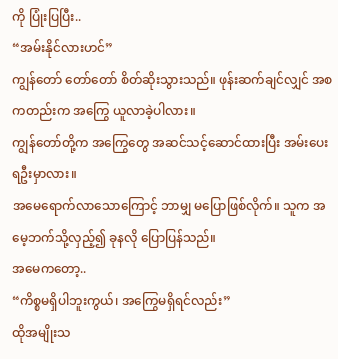ကို ပြုံးပြပြီး..
“အမ်းနိုင်လားဟင်”
ကျွန်တော် တော်တော် စိတ်ဆိုးသွားသည်။ ဖုန်းဆက်ချင်လျှင် အစကတည်းက အကြွေ ယူလာခဲ့ပါလား။
ကျွန်တော်တို့က အကြွေတွေ အဆင်သင့်ဆောင်ထားပြီး အမ်းပေးရဦးမှာလား။
အမေရောက်လာသောကြောင့် ဘာမျှ မပြောဖြစ်လိုက်။ သူက အမေ့ဘက်သို့လှည့်၍ ခုနလို ပြောပြန်သည်။
အမေကတော့..
“ကိစ္စမရှိပါဘူးကွယ်၊ အကြွေမရှိရင်လည်း”
ထိုအမျိုးသ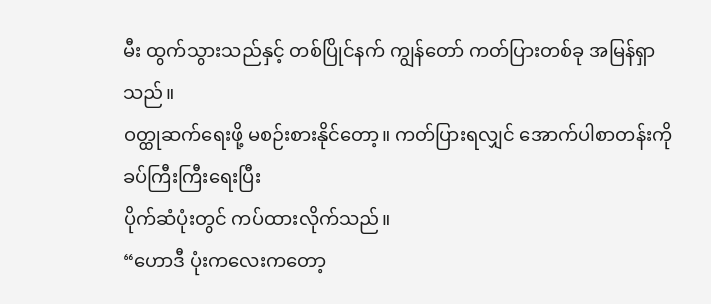မီး ထွက်သွားသည်နှင့် တစ်ပြိုင်နက် ကျွန်တော် ကတ်ပြားတစ်ခု အမြန်ရှာသည်။
ဝတ္ထုဆက်ရေးဖို့ မစဉ်းစားနိုင်တော့။ ကတ်ပြားရလျှင် အောက်ပါစာတန်းကို ခပ်ကြီးကြီးရေးပြီး
ပိုက်ဆံပုံးတွင် ကပ်ထားလိုက်သည်။
“ဟောဒီ ပုံးကလေးကတော့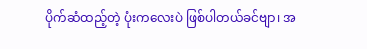ပိုက်ဆံထည့်တဲ့ ပုံးကလေးပဲ ဖြစ်ပါတယ်ခင်ဗျာ၊ အ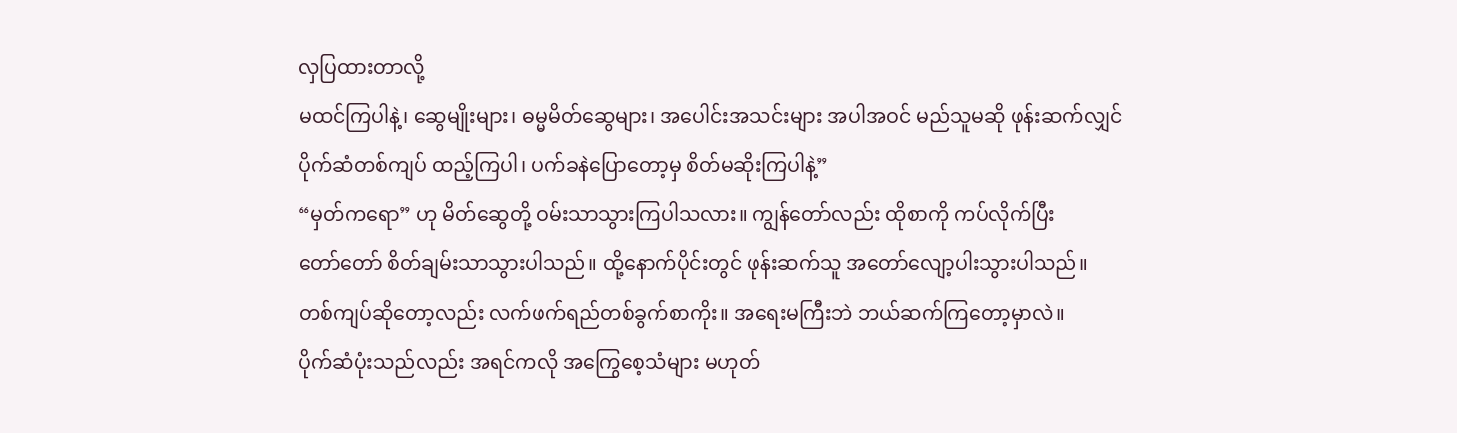လှပြထားတာလို့
မထင်ကြပါနဲ့၊ ဆွေမျိုးများ၊ ဓမ္မမိတ်ဆွေများ၊ အပေါင်းအသင်းများ အပါအဝင် မည်သူမဆို ဖုန်းဆက်လျှင်
ပိုက်ဆံတစ်ကျပ် ထည့်ကြပါ၊ ပက်ခနဲပြောတော့မှ စိတ်မဆိုးကြပါနဲ့”
“မှတ်ကရော” ဟု မိတ်ဆွေတို့ ဝမ်းသာသွားကြပါသလား။ ကျွန်တော်လည်း ထိုစာကို ကပ်လိုက်ပြီး
တော်တော် စိတ်ချမ်းသာသွားပါသည်။ ထို့နောက်ပိုင်းတွင် ဖုန်းဆက်သူ အတော်လျော့ပါးသွားပါသည်။
တစ်ကျပ်ဆိုတော့လည်း လက်ဖက်ရည်တစ်ခွက်စာကိုး။ အရေးမကြီးဘဲ ဘယ်ဆက်ကြတော့မှာလဲ။
ပိုက်ဆံပုံးသည်လည်း အရင်ကလို အကြွေစေ့သံများ မဟုတ်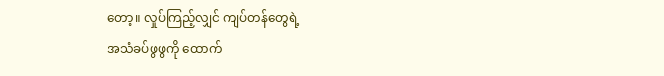တော့။ လှုပ်ကြည့်လျှင် ကျပ်တန်တွေရဲ့
အသံခပ်ဖွဖွကို ထောက်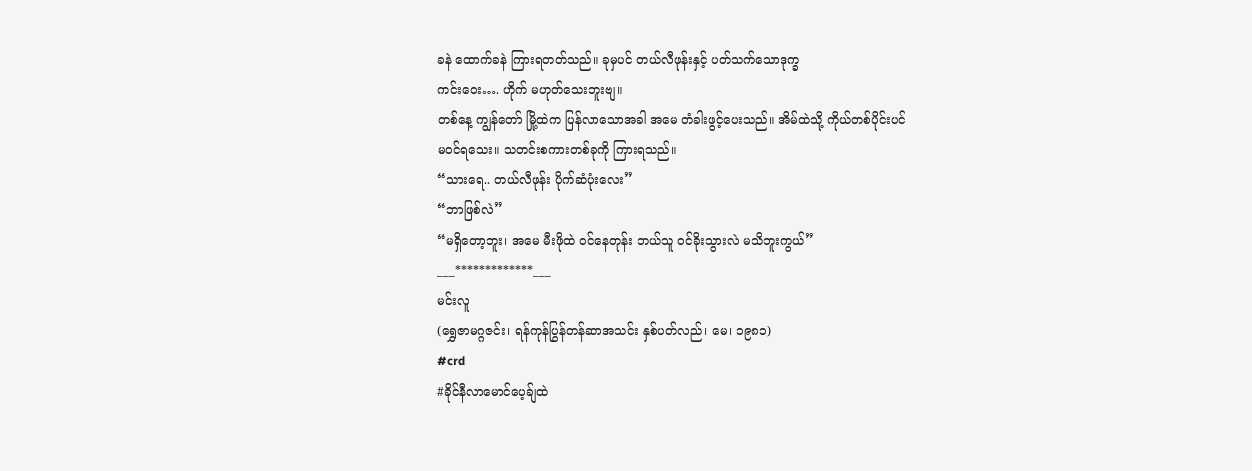ခနဲ ထောက်ခနဲ ကြားရတတ်သည်။ ခုမှပင် တယ်လီဖုန်းနှင့် ပတ်သက်သောဒုက္ခ
ကင်းဝေး…. ဟိုက် မဟုတ်သေးဘူးဗျ။
တစ်နေ့ ကျွန်တော် မြို့ထဲက ပြန်လာသောအခါ အမေ တံခါးဖွင့်ပေးသည်။ အိမ်ထဲသို့ ကိုယ်တစ်ပိုင်းပင်
မဝင်ရသေး။ သတင်းစကားတစ်ခုကို ကြားရသည်။
“သားရေ.. တယ်လီဖုန်း ပိုက်ဆံပုံးလေး”
“ဘာဖြစ်လဲ”
“မရှိတော့ဘူး၊ အမေ မီးဖိုထဲ ဝင်နေတုန်း ဘယ်သူ ဝင်ခိုးသွားလဲ မသိဘူးကွယ်”
___*************___
မင်းလူ
(ရွှေဇာမဂ္ဂဇင်း၊ ရန်ကုန်ပြွန်တန်ဆာအသင်း နှစ်ပတ်လည်၊ မေ၊ ၁၉၈၁)
#crd
#ခိုင်နီလာမောင်ပေ့ခ်ျထဲ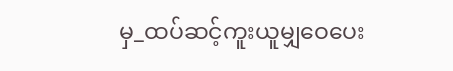မှ_ထပ်ဆင့်ကူးယူမျှဝေပေး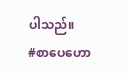ပါသည်။
#စာပေဟော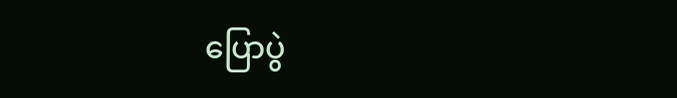ပြောပွဲ